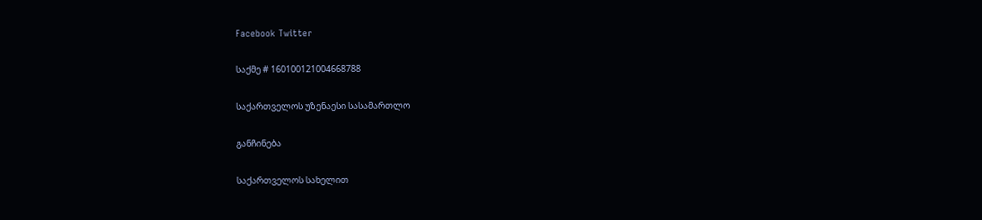Facebook Twitter

საქმე # 160100121004668788

საქართველოს უზენაესი სასამართლო

განჩინება

საქართველოს სახელით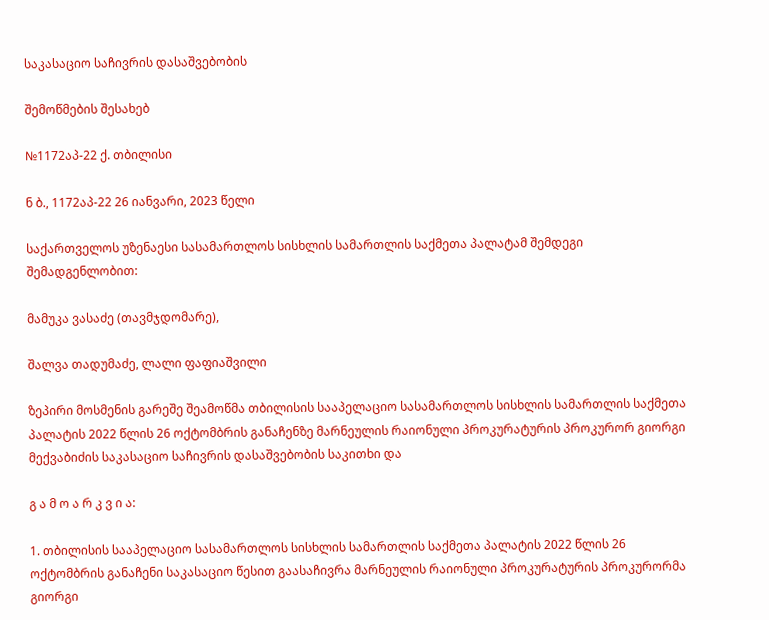საკასაციო საჩივრის დასაშვებობის

შემოწმების შესახებ

№1172აპ-22 ქ. თბილისი

ნ ბ., 1172აპ-22 26 იანვარი, 2023 წელი

საქართველოს უზენაესი სასამართლოს სისხლის სამართლის საქმეთა პალატამ შემდეგი შემადგენლობით:

მამუკა ვასაძე (თავმჯდომარე),

შალვა თადუმაძე, ლალი ფაფიაშვილი

ზეპირი მოსმენის გარეშე შეამოწმა თბილისის სააპელაციო სასამართლოს სისხლის სამართლის საქმეთა პალატის 2022 წლის 26 ოქტომბრის განაჩენზე მარნეულის რაიონული პროკურატურის პროკურორ გიორგი მექვაბიძის საკასაციო საჩივრის დასაშვებობის საკითხი და

გ ა მ ო ა რ კ ვ ი ა:

1. თბილისის სააპელაციო სასამართლოს სისხლის სამართლის საქმეთა პალატის 2022 წლის 26 ოქტომბრის განაჩენი საკასაციო წესით გაასაჩივრა მარნეულის რაიონული პროკურატურის პროკურორმა გიორგი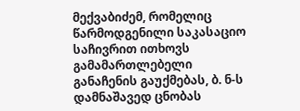მექვაბიძემ, რომელიც წარმოდგენილი საკასაციო საჩივრით ითხოვს გამამართლებელი განაჩენის გაუქმებას, ბ. ნ-ს დამნაშავედ ცნობას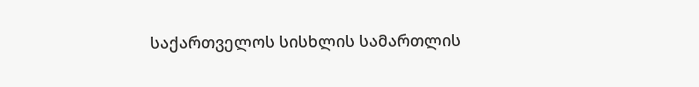საქართველოს სისხლის სამართლის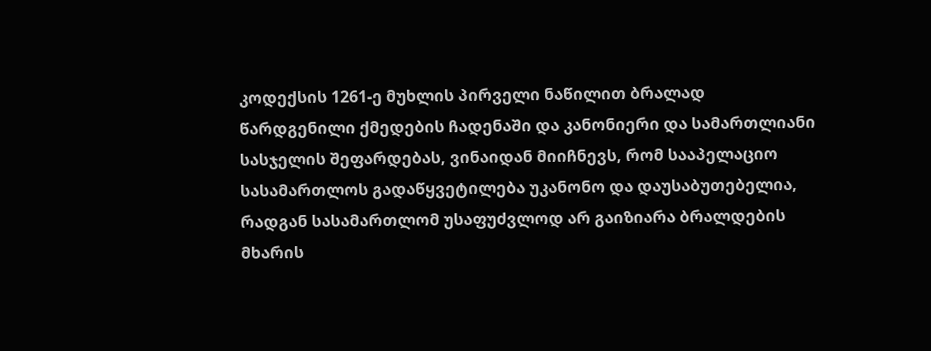კოდექსის 1261-ე მუხლის პირველი ნაწილით ბრალად წარდგენილი ქმედების ჩადენაში და კანონიერი და სამართლიანი სასჯელის შეფარდებას, ვინაიდან მიიჩნევს, რომ სააპელაციო სასამართლოს გადაწყვეტილება უკანონო და დაუსაბუთებელია, რადგან სასამართლომ უსაფუძვლოდ არ გაიზიარა ბრალდების მხარის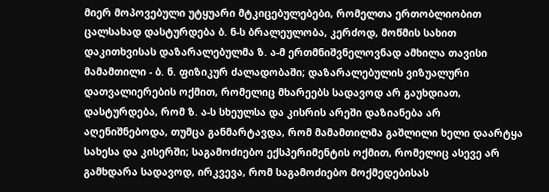მიერ მოპოვებული უტყუარი მტკიცებულებები, რომელთა ერთობლიობით ცალსახად დასტურდება ბ. ნ-ს ბრალეულობა, კერძოდ, მოწმის სახით დაკითხვისას დაზარალებულმა ზ. ა-მ ერთმნიშვნელოვნად ამხილა თავისი მამამთილი - ბ. ნ. ფიზიკურ ძალადობაში; დაზარალებულის ვიზუალური დათვალიერების ოქმით, რომელიც მხარეებს სადავოდ არ გაუხდიათ, დასტურდება, რომ ზ. ა-ს სხეულსა და კისრის არეში დაზიანება არ აღენიშნებოდა, თუმცა განმარტავდა, რომ მამამთილმა გაშლილი ხელი დაარტყა სახესა და კისერში; საგამოძიებო ექსპერიმენტის ოქმით, რომელიც ასევე არ გამხდარა სადავოდ, ირკვევა, რომ საგამოძიებო მოქმედებისას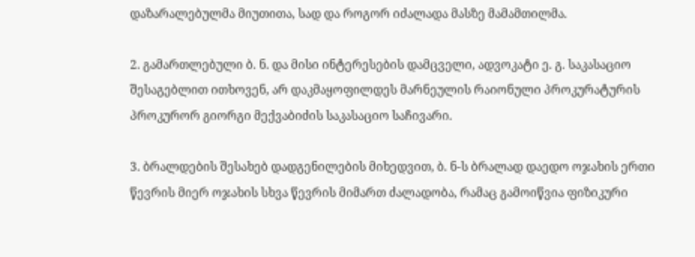დაზარალებულმა მიუთითა, სად და როგორ იძალადა მასზე მამამთილმა.

2. გამართლებული ბ. ნ. და მისი ინტერესების დამცველი, ადვოკატი ე. გ. საკასაციო შესაგებლით ითხოვენ, არ დაკმაყოფილდეს მარნეულის რაიონული პროკურატურის პროკურორ გიორგი მექვაბიძის საკასაციო საჩივარი.

3. ბრალდების შესახებ დადგენილების მიხედვით, ბ. ნ-ს ბრალად დაედო ოჯახის ერთი წევრის მიერ ოჯახის სხვა წევრის მიმართ ძალადობა, რამაც გამოიწვია ფიზიკური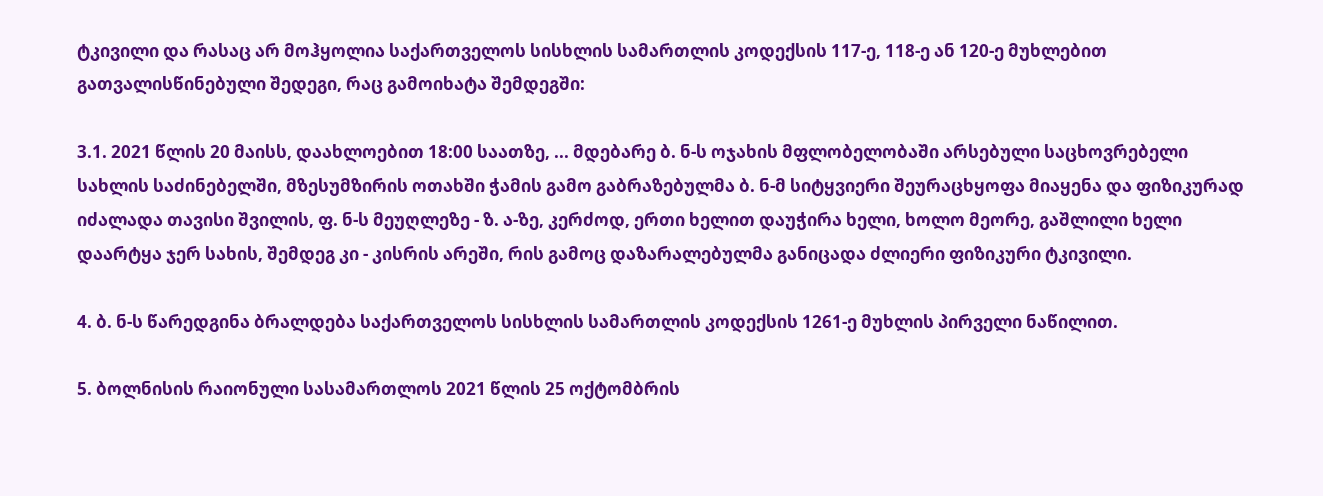ტკივილი და რასაც არ მოჰყოლია საქართველოს სისხლის სამართლის კოდექსის 117-ე, 118-ე ან 120-ე მუხლებით გათვალისწინებული შედეგი, რაც გამოიხატა შემდეგში:

3.1. 2021 წლის 20 მაისს, დაახლოებით 18:00 საათზე, ... მდებარე ბ. ნ-ს ოჯახის მფლობელობაში არსებული საცხოვრებელი სახლის საძინებელში, მზესუმზირის ოთახში ჭამის გამო გაბრაზებულმა ბ. ნ-მ სიტყვიერი შეურაცხყოფა მიაყენა და ფიზიკურად იძალადა თავისი შვილის, ფ. ნ-ს მეუღლეზე - ზ. ა-ზე, კერძოდ, ერთი ხელით დაუჭირა ხელი, ხოლო მეორე, გაშლილი ხელი დაარტყა ჯერ სახის, შემდეგ კი - კისრის არეში, რის გამოც დაზარალებულმა განიცადა ძლიერი ფიზიკური ტკივილი.

4. ბ. ნ-ს წარედგინა ბრალდება საქართველოს სისხლის სამართლის კოდექსის 1261-ე მუხლის პირველი ნაწილით.

5. ბოლნისის რაიონული სასამართლოს 2021 წლის 25 ოქტომბრის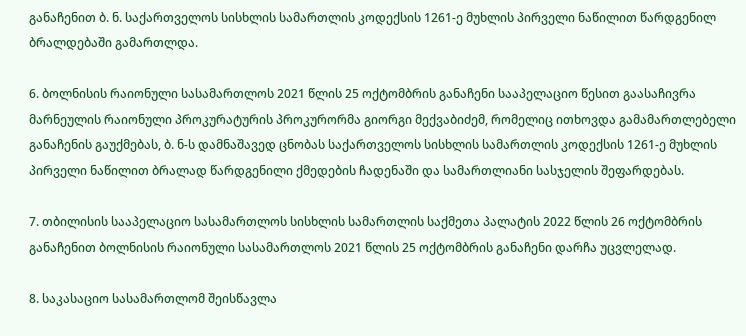განაჩენით ბ. ნ. საქართველოს სისხლის სამართლის კოდექსის 1261-ე მუხლის პირველი ნაწილით წარდგენილ ბრალდებაში გამართლდა.

6. ბოლნისის რაიონული სასამართლოს 2021 წლის 25 ოქტომბრის განაჩენი სააპელაციო წესით გაასაჩივრა მარნეულის რაიონული პროკურატურის პროკურორმა გიორგი მექვაბიძემ, რომელიც ითხოვდა გამამართლებელი განაჩენის გაუქმებას, ბ. ნ-ს დამნაშავედ ცნობას საქართველოს სისხლის სამართლის კოდექსის 1261-ე მუხლის პირველი ნაწილით ბრალად წარდგენილი ქმედების ჩადენაში და სამართლიანი სასჯელის შეფარდებას.

7. თბილისის სააპელაციო სასამართლოს სისხლის სამართლის საქმეთა პალატის 2022 წლის 26 ოქტომბრის განაჩენით ბოლნისის რაიონული სასამართლოს 2021 წლის 25 ოქტომბრის განაჩენი დარჩა უცვლელად.

8. საკასაციო სასამართლომ შეისწავლა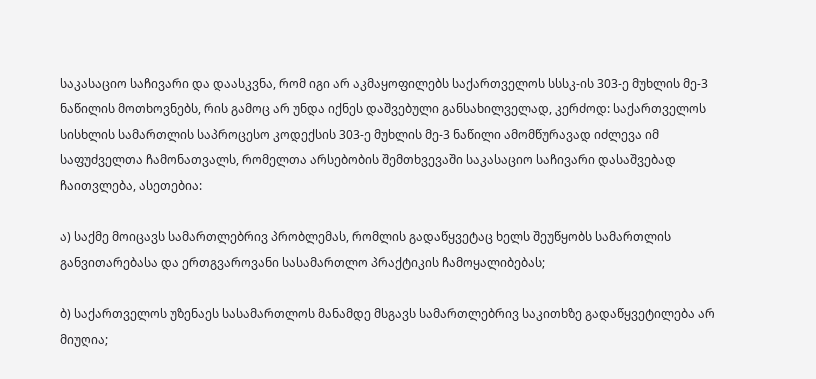საკასაციო საჩივარი და დაასკვნა, რომ იგი არ აკმაყოფილებს საქართველოს სსსკ-ის 303-ე მუხლის მე-3 ნაწილის მოთხოვნებს, რის გამოც არ უნდა იქნეს დაშვებული განსახილველად, კერძოდ: საქართველოს სისხლის სამართლის საპროცესო კოდექსის 303-ე მუხლის მე-3 ნაწილი ამომწურავად იძლევა იმ საფუძველთა ჩამონათვალს, რომელთა არსებობის შემთხვევაში საკასაციო საჩივარი დასაშვებად ჩაითვლება, ასეთებია:

ა) საქმე მოიცავს სამართლებრივ პრობლემას, რომლის გადაწყვეტაც ხელს შეუწყობს სამართლის განვითარებასა და ერთგვაროვანი სასამართლო პრაქტიკის ჩამოყალიბებას;

ბ) საქართველოს უზენაეს სასამართლოს მანამდე მსგავს სამართლებრივ საკითხზე გადაწყვეტილება არ მიუღია;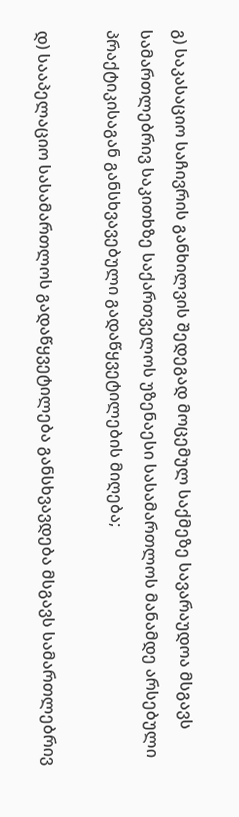გ) საკასაციო საჩივრის განხილვის შედეგად მოცემულ საქმეზე სავარაუდოა მსგავს სამართლებრივ საკითხზე საქართველოს უზენაესი სასამართლოს მანამდე არსებული პრაქტიკისაგან განსხვავებული გადაწყვეტილების მიღება;

დ) სააპელაციო სასამართლოს გადაწყვეტილება განსხვავდება მსგავს სამართლებრივ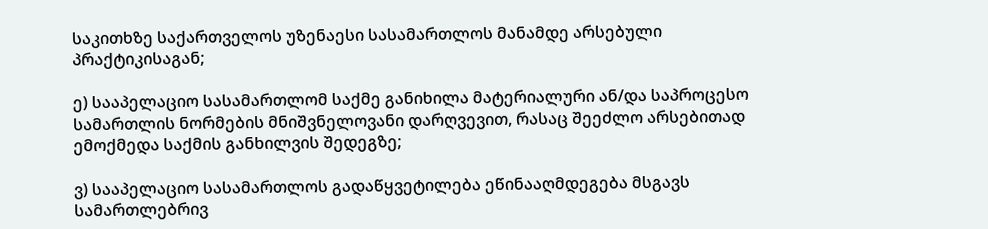საკითხზე საქართველოს უზენაესი სასამართლოს მანამდე არსებული პრაქტიკისაგან;

ე) სააპელაციო სასამართლომ საქმე განიხილა მატერიალური ან/და საპროცესო სამართლის ნორმების მნიშვნელოვანი დარღვევით, რასაც შეეძლო არსებითად ემოქმედა საქმის განხილვის შედეგზე;

ვ) სააპელაციო სასამართლოს გადაწყვეტილება ეწინააღმდეგება მსგავს სამართლებრივ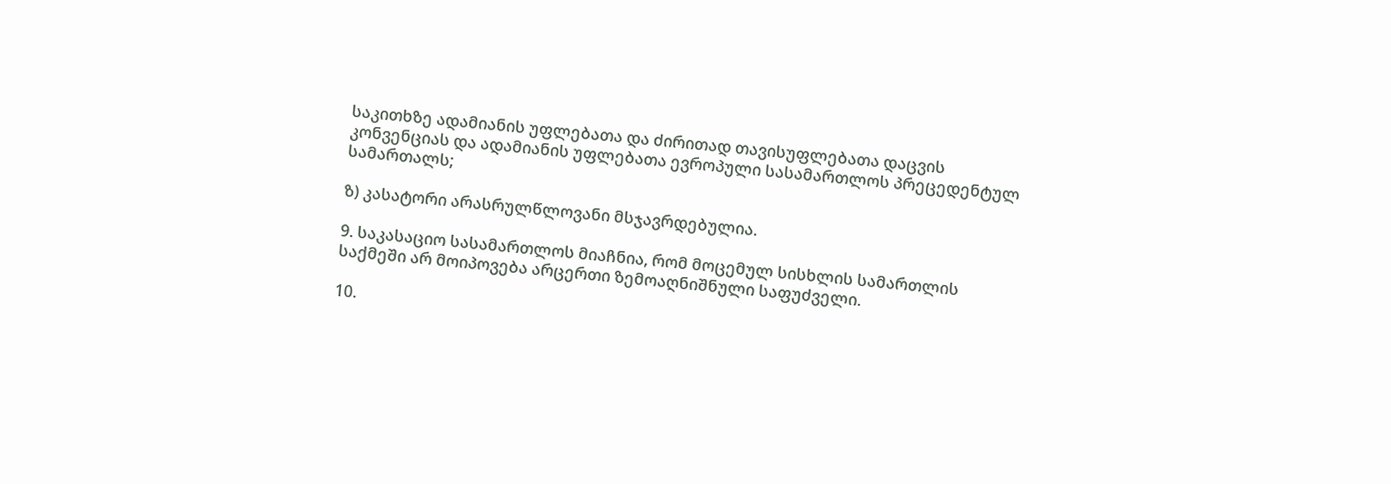საკითხზე ადამიანის უფლებათა და ძირითად თავისუფლებათა დაცვის კონვენციას და ადამიანის უფლებათა ევროპული სასამართლოს პრეცედენტულ სამართალს;

ზ) კასატორი არასრულწლოვანი მსჯავრდებულია.

9. საკასაციო სასამართლოს მიაჩნია, რომ მოცემულ სისხლის სამართლის საქმეში არ მოიპოვება არცერთი ზემოაღნიშნული საფუძველი.

10.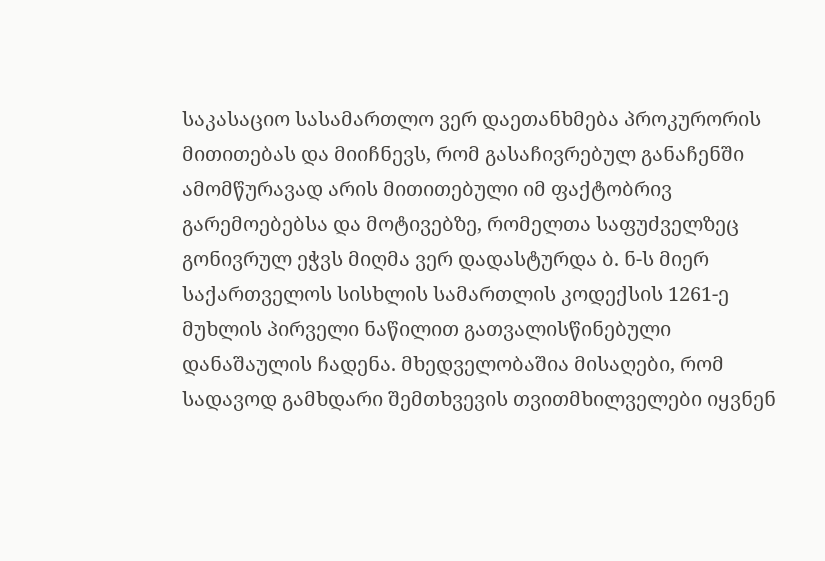საკასაციო სასამართლო ვერ დაეთანხმება პროკურორის მითითებას და მიიჩნევს, რომ გასაჩივრებულ განაჩენში ამომწურავად არის მითითებული იმ ფაქტობრივ გარემოებებსა და მოტივებზე, რომელთა საფუძველზეც გონივრულ ეჭვს მიღმა ვერ დადასტურდა ბ. ნ-ს მიერ საქართველოს სისხლის სამართლის კოდექსის 1261-ე მუხლის პირველი ნაწილით გათვალისწინებული დანაშაულის ჩადენა. მხედველობაშია მისაღები, რომ სადავოდ გამხდარი შემთხვევის თვითმხილველები იყვნენ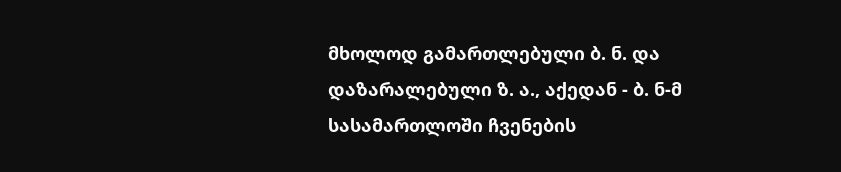მხოლოდ გამართლებული ბ. ნ. და დაზარალებული ზ. ა., აქედან - ბ. ნ-მ სასამართლოში ჩვენების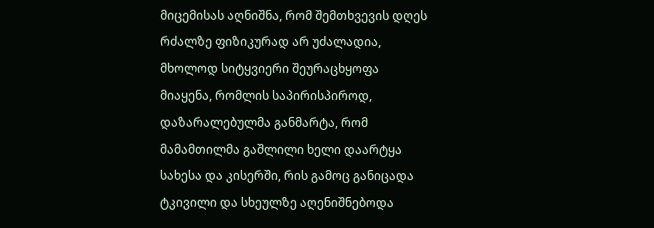მიცემისას აღნიშნა, რომ შემთხვევის დღეს რძალზე ფიზიკურად არ უძალადია, მხოლოდ სიტყვიერი შეურაცხყოფა მიაყენა, რომლის საპირისპიროდ, დაზარალებულმა განმარტა, რომ მამამთილმა გაშლილი ხელი დაარტყა სახესა და კისერში, რის გამოც განიცადა ტკივილი და სხეულზე აღენიშნებოდა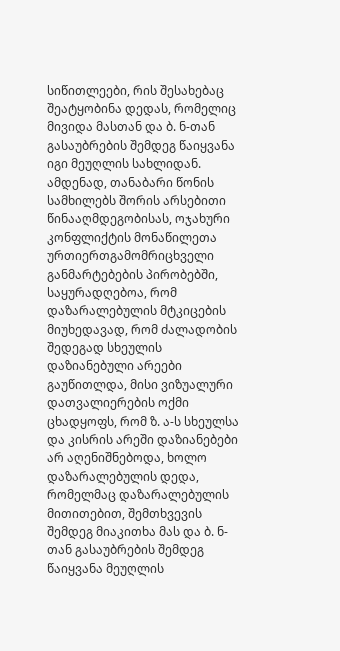სიწითლეები, რის შესახებაც შეატყობინა დედას, რომელიც მივიდა მასთან და ბ. ნ-თან გასაუბრების შემდეგ წაიყვანა იგი მეუღლის სახლიდან. ამდენად, თანაბარი წონის სამხილებს შორის არსებითი წინააღმდეგობისას, ოჯახური კონფლიქტის მონაწილეთა ურთიერთგამომრიცხველი განმარტებების პირობებში, საყურადღებოა, რომ დაზარალებულის მტკიცების მიუხედავად, რომ ძალადობის შედეგად სხეულის დაზიანებული არეები გაუწითლდა, მისი ვიზუალური დათვალიერების ოქმი ცხადყოფს, რომ ზ. ა-ს სხეულსა და კისრის არეში დაზიანებები არ აღენიშნებოდა, ხოლო დაზარალებულის დედა, რომელმაც დაზარალებულის მითითებით, შემთხვევის შემდეგ მიაკითხა მას და ბ. ნ-თან გასაუბრების შემდეგ წაიყვანა მეუღლის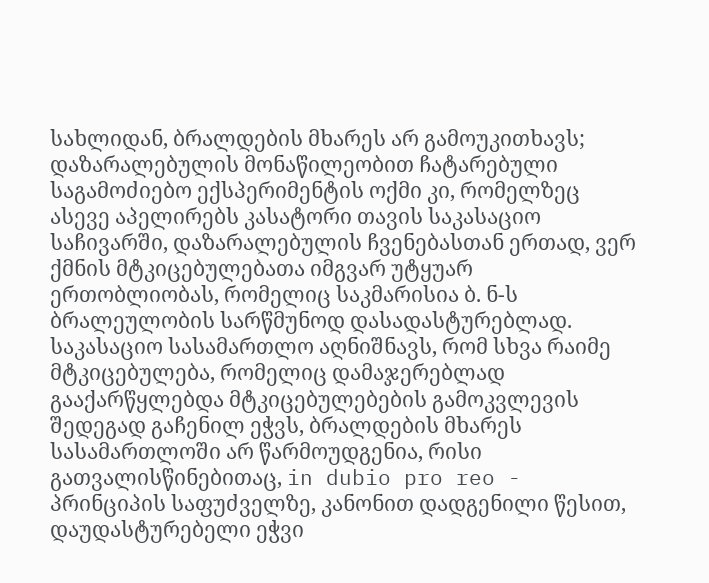სახლიდან, ბრალდების მხარეს არ გამოუკითხავს; დაზარალებულის მონაწილეობით ჩატარებული საგამოძიებო ექსპერიმენტის ოქმი კი, რომელზეც ასევე აპელირებს კასატორი თავის საკასაციო საჩივარში, დაზარალებულის ჩვენებასთან ერთად, ვერ ქმნის მტკიცებულებათა იმგვარ უტყუარ ერთობლიობას, რომელიც საკმარისია ბ. ნ-ს ბრალეულობის სარწმუნოდ დასადასტურებლად. საკასაციო სასამართლო აღნიშნავს, რომ სხვა რაიმე მტკიცებულება, რომელიც დამაჯერებლად გააქარწყლებდა მტკიცებულებების გამოკვლევის შედეგად გაჩენილ ეჭვს, ბრალდების მხარეს სასამართლოში არ წარმოუდგენია, რისი გათვალისწინებითაც, in dubio pro reo - პრინციპის საფუძველზე, კანონით დადგენილი წესით, დაუდასტურებელი ეჭვი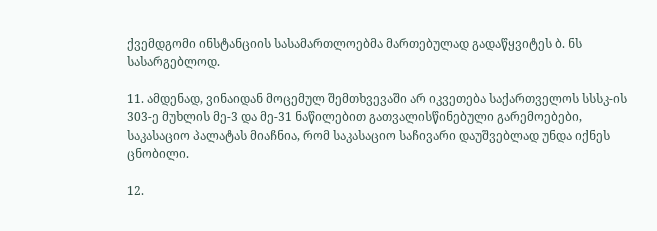ქვემდგომი ინსტანციის სასამართლოებმა მართებულად გადაწყვიტეს ბ. ნს სასარგებლოდ.

11. ამდენად, ვინაიდან მოცემულ შემთხვევაში არ იკვეთება საქართველოს სსსკ-ის 303-ე მუხლის მე-3 და მე-31 ნაწილებით გათვალისწინებული გარემოებები, საკასაციო პალატას მიაჩნია, რომ საკასაციო საჩივარი დაუშვებლად უნდა იქნეს ცნობილი.

12.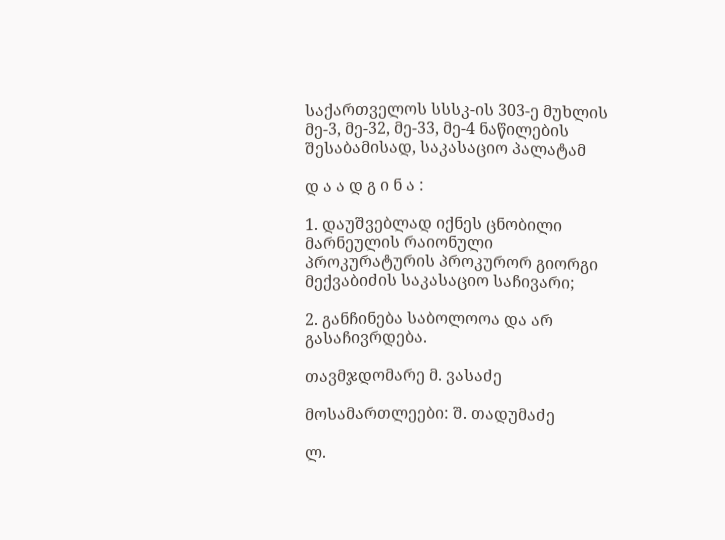საქართველოს სსსკ-ის 303-ე მუხლის მე-3, მე-32, მე-33, მე-4 ნაწილების შესაბამისად, საკასაციო პალატამ

დ ა ა დ გ ი ნ ა :

1. დაუშვებლად იქნეს ცნობილი მარნეულის რაიონული პროკურატურის პროკურორ გიორგი მექვაბიძის საკასაციო საჩივარი;

2. განჩინება საბოლოოა და არ გასაჩივრდება.

თავმჯდომარე მ. ვასაძე

მოსამართლეები: შ. თადუმაძე

ლ.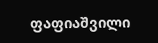ფაფიაშვილი